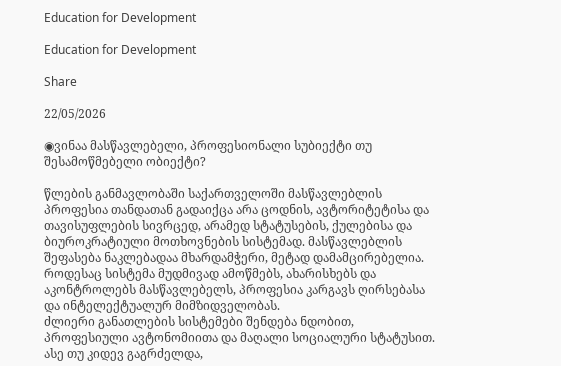Education for Development

Education for Development

Share

22/05/2026

◉ვინაა მასწავლებელი, პროფესიონალი სუბიექტი თუ შესამოწმებელი ობიექტი?

წლების განმავლობაში საქართველოში მასწავლებლის პროფესია თანდათან გადაიქცა არა ცოდნის, ავტორიტეტისა და თავისუფლების სივრცედ, არამედ სტატუსების, ქულებისა და ბიუროკრატიული მოთხოვნების სისტემად. მასწავლებლის შეფასება ნაკლებადაა მხარდამჭერი, მეტად დამამცირებელია.
როდესაც სისტემა მუდმივად ამოწმებს, ახარისხებს და აკონტროლებს მასწავლებელს, პროფესია კარგავს ღირსებასა და ინტელექტუალურ მიმზიდველობას.
ძლიერი განათლების სისტემები შენდება ნდობით, პროფესიული ავტონომიითა და მაღალი სოციალური სტატუსით. ასე თუ კიდევ გაგრძელდა,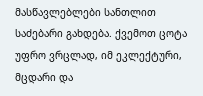მასწავლებლები სანთლით საძებარი გახდება. ქვემოთ ცოტა უფრო ვრცლად, იმ ეკლექტური, მცდარი და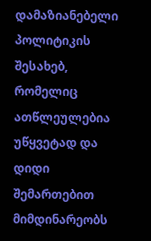დამაზიანებელი პოლიტიკის შესახებ, რომელიც ათწლეულებია უწყვეტად და დიდი შემართებით მიმდინარეობს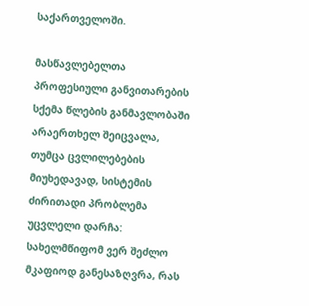საქართველოში.

მასწავლებელთა პროფესიული განვითარების სქემა წლების განმავლობაში არაერთხელ შეიცვალა, თუმცა ცვლილებების მიუხედავად, სისტემის ძირითადი პრობლემა უცვლელი დარჩა: სახელმწიფომ ვერ შეძლო მკაფიოდ განესაზღვრა, რას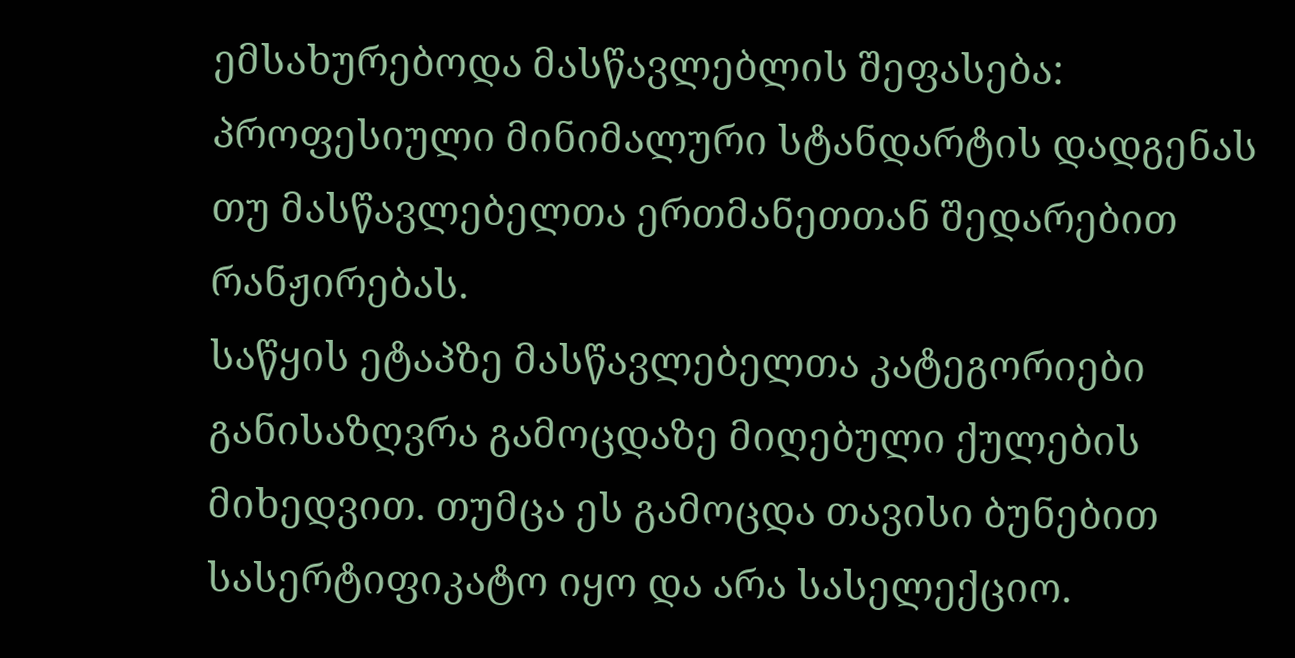ემსახურებოდა მასწავლებლის შეფასება: პროფესიული მინიმალური სტანდარტის დადგენას თუ მასწავლებელთა ერთმანეთთან შედარებით რანჟირებას.
საწყის ეტაპზე მასწავლებელთა კატეგორიები განისაზღვრა გამოცდაზე მიღებული ქულების მიხედვით. თუმცა ეს გამოცდა თავისი ბუნებით სასერტიფიკატო იყო და არა სასელექციო.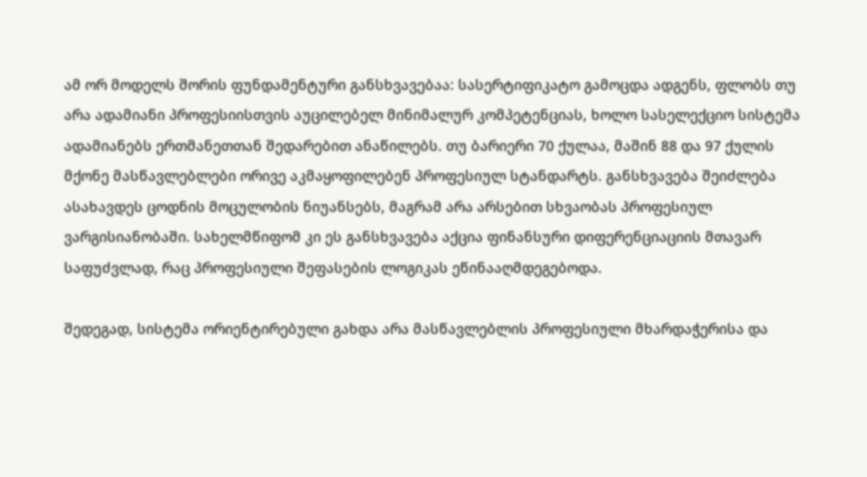ამ ორ მოდელს შორის ფუნდამენტური განსხვავებაა: სასერტიფიკატო გამოცდა ადგენს, ფლობს თუ არა ადამიანი პროფესიისთვის აუცილებელ მინიმალურ კომპეტენციას, ხოლო სასელექციო სისტემა ადამიანებს ერთმანეთთან შედარებით ანაწილებს. თუ ბარიერი 70 ქულაა, მაშინ 88 და 97 ქულის მქონე მასწავლებლები ორივე აკმაყოფილებენ პროფესიულ სტანდარტს. განსხვავება შეიძლება ასახავდეს ცოდნის მოცულობის ნიუანსებს, მაგრამ არა არსებით სხვაობას პროფესიულ ვარგისიანობაში. სახელმწიფომ კი ეს განსხვავება აქცია ფინანსური დიფერენციაციის მთავარ საფუძვლად, რაც პროფესიული შეფასების ლოგიკას ეწინააღმდეგებოდა.

შედეგად, სისტემა ორიენტირებული გახდა არა მასწავლებლის პროფესიული მხარდაჭერისა და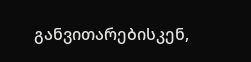განვითარებისკენ,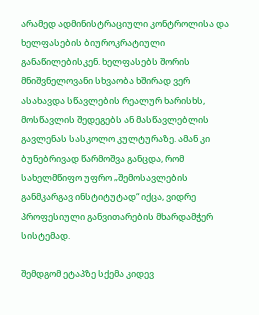არამედ ადმინისტრაციული კონტროლისა და ხელფასების ბიუროკრატიული განაწილებისკენ. ხელფასებს შორის მნიშვნელოვანი სხვაობა ხშირად ვერ ასახავდა სწავლების რეალურ ხარისხს, მოსწავლის შედეგებს ან მასწავლებლის გავლენას სასკოლო კულტურაზე. ამან კი ბუნებრივად წარმოშვა განცდა, რომ სახელმწიფო უფრო „შემოსავლების განმკარგავ ინსტიტუტად“ იქცა, ვიდრე პროფესიული განვითარების მხარდამჭერ სისტემად.

შემდგომ ეტაპზე სქემა კიდევ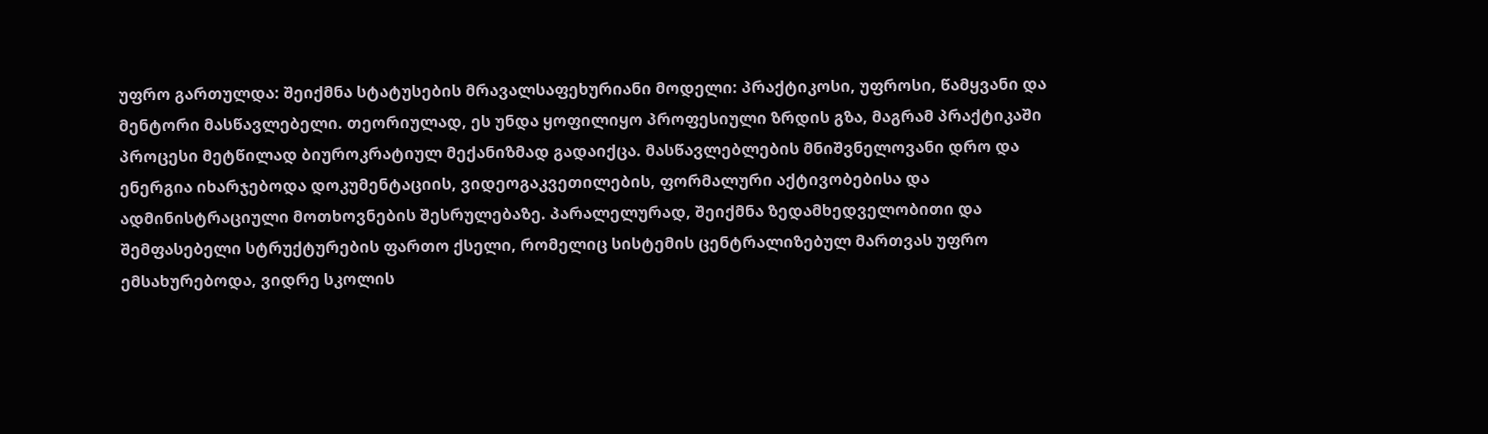უფრო გართულდა: შეიქმნა სტატუსების მრავალსაფეხურიანი მოდელი: პრაქტიკოსი, უფროსი, წამყვანი და მენტორი მასწავლებელი. თეორიულად, ეს უნდა ყოფილიყო პროფესიული ზრდის გზა, მაგრამ პრაქტიკაში პროცესი მეტწილად ბიუროკრატიულ მექანიზმად გადაიქცა. მასწავლებლების მნიშვნელოვანი დრო და ენერგია იხარჯებოდა დოკუმენტაციის, ვიდეოგაკვეთილების, ფორმალური აქტივობებისა და ადმინისტრაციული მოთხოვნების შესრულებაზე. პარალელურად, შეიქმნა ზედამხედველობითი და შემფასებელი სტრუქტურების ფართო ქსელი, რომელიც სისტემის ცენტრალიზებულ მართვას უფრო ემსახურებოდა, ვიდრე სკოლის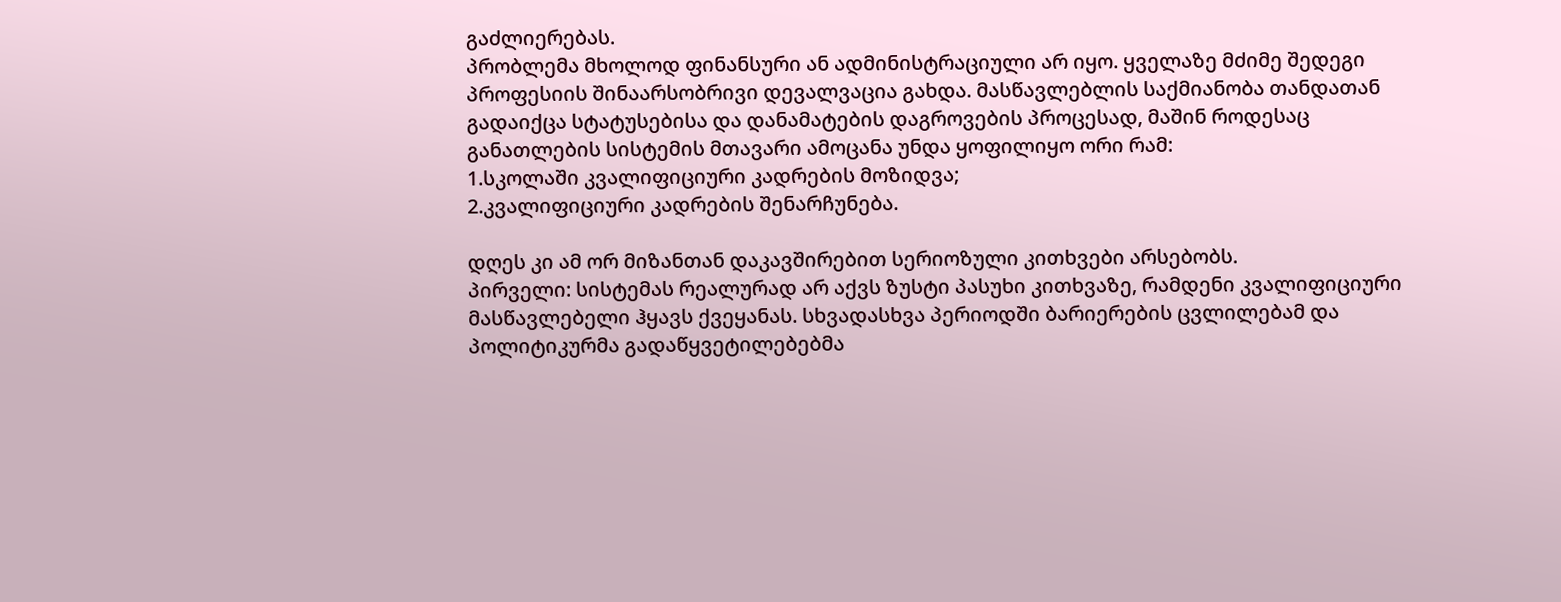გაძლიერებას.
პრობლემა მხოლოდ ფინანსური ან ადმინისტრაციული არ იყო. ყველაზე მძიმე შედეგი პროფესიის შინაარსობრივი დევალვაცია გახდა. მასწავლებლის საქმიანობა თანდათან გადაიქცა სტატუსებისა და დანამატების დაგროვების პროცესად, მაშინ როდესაც განათლების სისტემის მთავარი ამოცანა უნდა ყოფილიყო ორი რამ:
1.სკოლაში კვალიფიციური კადრების მოზიდვა;
2.კვალიფიციური კადრების შენარჩუნება.

დღეს კი ამ ორ მიზანთან დაკავშირებით სერიოზული კითხვები არსებობს.
პირველი: სისტემას რეალურად არ აქვს ზუსტი პასუხი კითხვაზე, რამდენი კვალიფიციური მასწავლებელი ჰყავს ქვეყანას. სხვადასხვა პერიოდში ბარიერების ცვლილებამ და პოლიტიკურმა გადაწყვეტილებებმა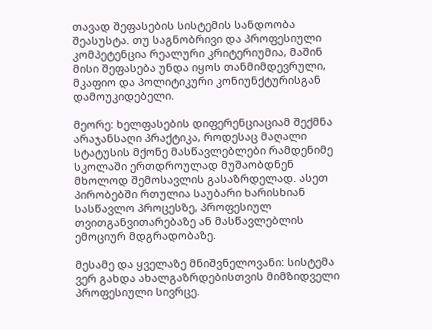თავად შეფასების სისტემის სანდოობა შეასუსტა. თუ საგნობრივი და პროფესიული კომპეტენცია რეალური კრიტერიუმია, მაშინ მისი შეფასება უნდა იყოს თანმიმდევრული, მკაფიო და პოლიტიკური კონიუნქტურისგან დამოუკიდებელი.

მეორე: ხელფასების დიფერენციაციამ შექმნა არაჯანსაღი პრაქტიკა, როდესაც მაღალი სტატუსის მქონე მასწავლებლები რამდენიმე სკოლაში ერთდროულად მუშაობდნენ მხოლოდ შემოსავლის გასაზრდელად. ასეთ პირობებში რთულია საუბარი ხარისხიან სასწავლო პროცესზე, პროფესიულ თვითგანვითარებაზე ან მასწავლებლის ემოციურ მდგრადობაზე.

მესამე და ყველაზე მნიშვნელოვანი: სისტემა ვერ გახდა ახალგაზრდებისთვის მიმზიდველი პროფესიული სივრცე.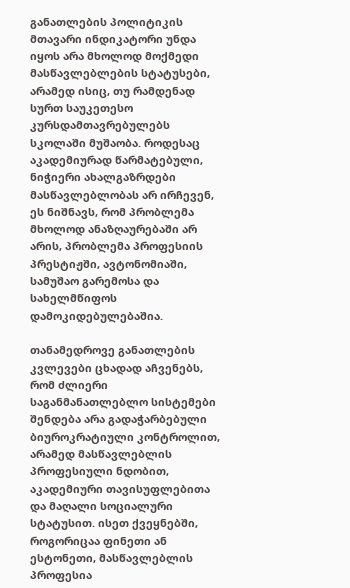განათლების პოლიტიკის მთავარი ინდიკატორი უნდა იყოს არა მხოლოდ მოქმედი მასწავლებლების სტატუსები, არამედ ისიც, თუ რამდენად სურთ საუკეთესო კურსდამთავრებულებს სკოლაში მუშაობა. როდესაც აკადემიურად წარმატებული, ნიჭიერი ახალგაზრდები მასწავლებლობას არ ირჩევენ, ეს ნიშნავს, რომ პრობლემა მხოლოდ ანაზღაურებაში არ არის, პრობლემა პროფესიის პრესტიჟში, ავტონომიაში, სამუშაო გარემოსა და სახელმწიფოს დამოკიდებულებაშია.

თანამედროვე განათლების კვლევები ცხადად აჩვენებს, რომ ძლიერი საგანმანათლებლო სისტემები შენდება არა გადაჭარბებული ბიუროკრატიული კონტროლით, არამედ მასწავლებლის პროფესიული ნდობით, აკადემიური თავისუფლებითა და მაღალი სოციალური სტატუსით. ისეთ ქვეყნებში, როგორიცაა ფინეთი ან ესტონეთი, მასწავლებლის პროფესია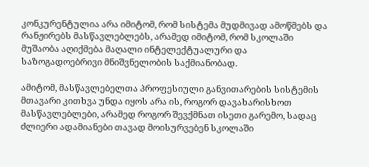კონკურენტულია არა იმიტომ, რომ სისტემა მუდმივად ამოწმებს და რანჟირებს მასწავლებლებს, არამედ იმიტომ, რომ სკოლაში მუშაობა აღიქმება მაღალი ინტელექტუალური და საზოგადოებრივი მნიშვნელობის საქმიანობად.

ამიტომ, მასწავლებელთა პროფესიული განვითარების სისტემის მთავარი კითხვა უნდა იყოს არა ის, როგორ დავახარისხოთ მასწავლებლები, არამედ როგორ შევქმნათ ისეთი გარემო, სადაც ძლიერი ადამიანები თავად მოისურვებენ სკოლაში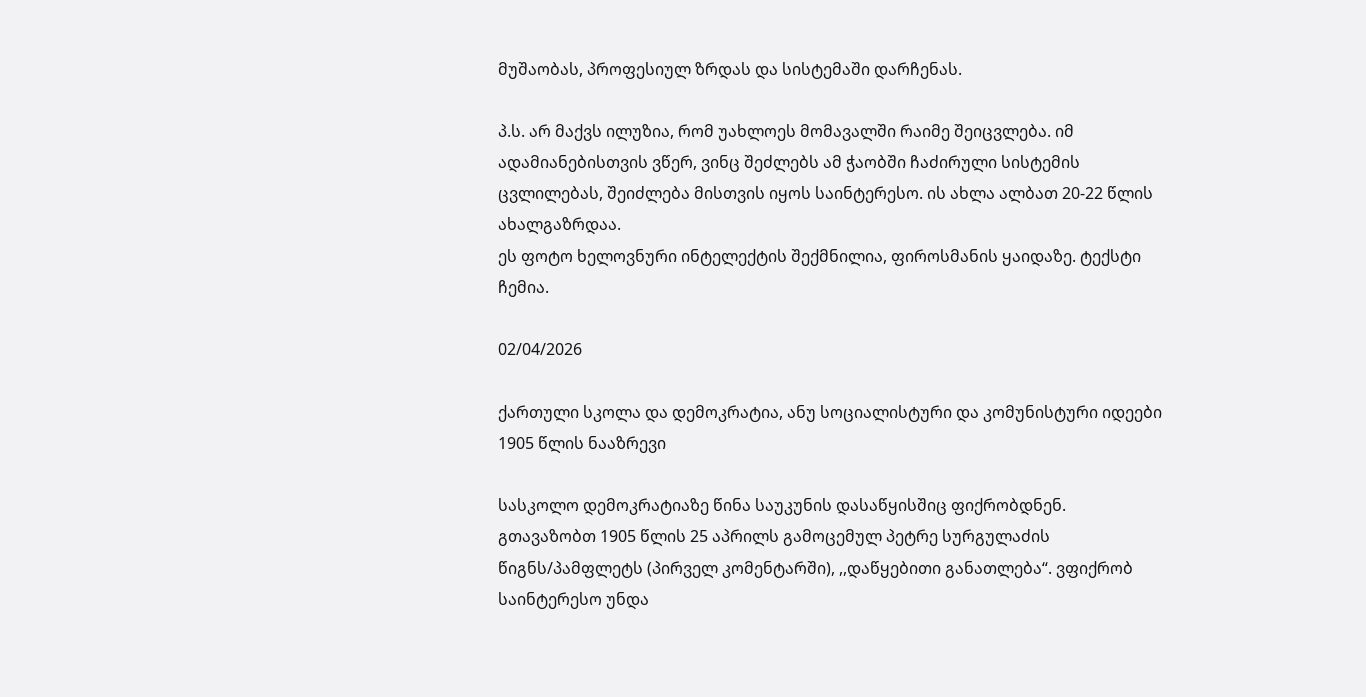მუშაობას, პროფესიულ ზრდას და სისტემაში დარჩენას.

პ.ს. არ მაქვს ილუზია, რომ უახლოეს მომავალში რაიმე შეიცვლება. იმ ადამიანებისთვის ვწერ, ვინც შეძლებს ამ ჭაობში ჩაძირული სისტემის ცვლილებას, შეიძლება მისთვის იყოს საინტერესო. ის ახლა ალბათ 20-22 წლის ახალგაზრდაა.
ეს ფოტო ხელოვნური ინტელექტის შექმნილია, ფიროსმანის ყაიდაზე. ტექსტი ჩემია.

02/04/2026

ქართული სკოლა და დემოკრატია, ანუ სოციალისტური და კომუნისტური იდეები
1905 წლის ნააზრევი

სასკოლო დემოკრატიაზე წინა საუკუნის დასაწყისშიც ფიქრობდნენ. გთავაზობთ 1905 წლის 25 აპრილს გამოცემულ პეტრე სურგულაძის წიგნს/პამფლეტს (პირველ კომენტარში), ,,დაწყებითი განათლება“. ვფიქრობ საინტერესო უნდა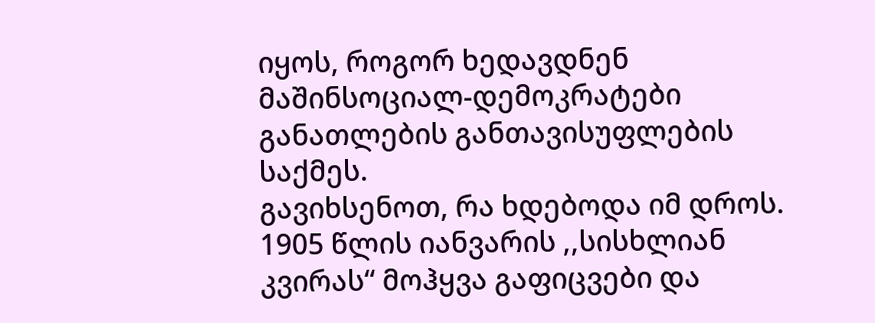იყოს, როგორ ხედავდნენ მაშინსოციალ-დემოკრატები განათლების განთავისუფლების საქმეს.
გავიხსენოთ, რა ხდებოდა იმ დროს. 1905 წლის იანვარის ,,სისხლიან კვირას“ მოჰყვა გაფიცვები და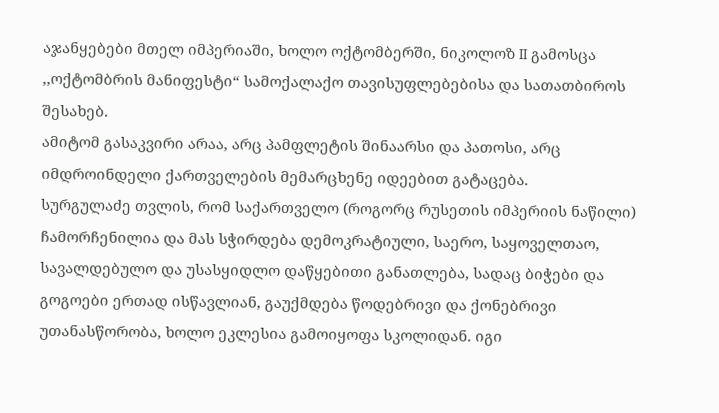აჯანყებები მთელ იმპერიაში, ხოლო ოქტომბერში, ნიკოლოზ II გამოსცა ,,ოქტომბრის მანიფესტი“ სამოქალაქო თავისუფლებებისა და სათათბიროს შესახებ.
ამიტომ გასაკვირი არაა, არც პამფლეტის შინაარსი და პათოსი, არც იმდროინდელი ქართველების მემარცხენე იდეებით გატაცება.
სურგულაძე თვლის, რომ საქართველო (როგორც რუსეთის იმპერიის ნაწილი) ჩამორჩენილია და მას სჭირდება დემოკრატიული, საერო, საყოველთაო, სავალდებულო და უსასყიდლო დაწყებითი განათლება, სადაც ბიჭები და გოგოები ერთად ისწავლიან, გაუქმდება წოდებრივი და ქონებრივი უთანასწორობა, ხოლო ეკლესია გამოიყოფა სკოლიდან. იგი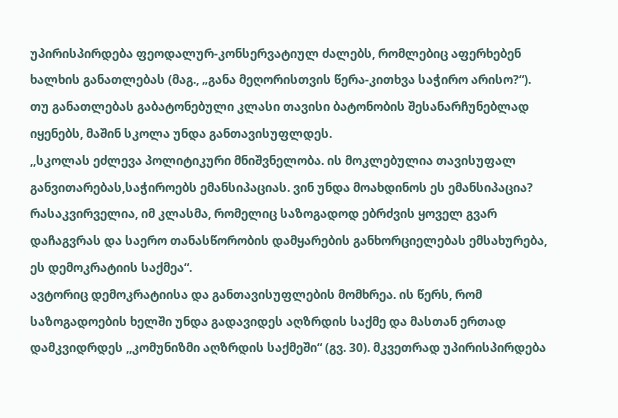უპირისპირდება ფეოდალურ-კონსერვატიულ ძალებს, რომლებიც აფერხებენ ხალხის განათლებას (მაგ., „განა მეღორისთვის წერა-კითხვა საჭირო არისო?“).
თუ განათლებას გაბატონებული კლასი თავისი ბატონობის შესანარჩუნებლად იყენებს, მაშინ სკოლა უნდა განთავისუფლდეს.
,,სკოლას ეძლევა პოლიტიკური მნიშვნელობა. ის მოკლებულია თავისუფალ განვითარებას,საჭიროებს ემანსიპაციას. ვინ უნდა მოახდინოს ეს ემანსიპაცია? რასაკვირველია, იმ კლასმა, რომელიც საზოგადოდ ებრძვის ყოველ გვარ დაჩაგვრას და საერო თანასწორობის დამყარების განხორციელებას ემსახურება, ეს დემოკრატიის საქმეა“.
ავტორიც დემოკრატიისა და განთავისუფლების მომხრეა. ის წერს, რომ საზოგადოების ხელში უნდა გადავიდეს აღზრდის საქმე და მასთან ერთად დამკვიდრდეს ,,კომუნიზმი აღზრდის საქმეში“ (გვ. 30). მკვეთრად უპირისპირდება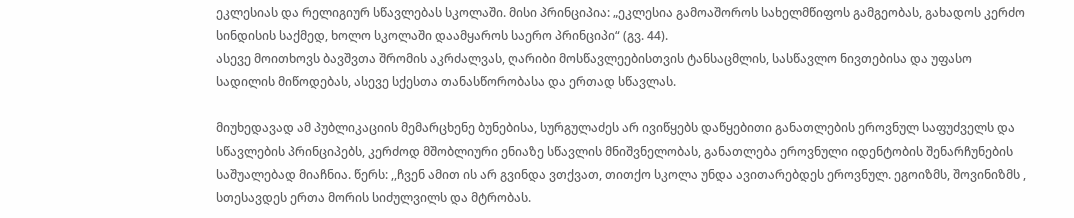ეკლესიას და რელიგიურ სწავლებას სკოლაში. მისი პრინციპია: „ეკლესია გამოაშოროს სახელმწიფოს გამგეობას, გახადოს კერძო სინდისის საქმედ, ხოლო სკოლაში დაამყაროს საერო პრინციპი“ (გვ. 44).
ასევე მოითხოვს ბავშვთა შრომის აკრძალვას, ღარიბი მოსწავლეებისთვის ტანსაცმლის, სასწავლო ნივთებისა და უფასო სადილის მიწოდებას, ასევე სქესთა თანასწორობასა და ერთად სწავლას.

მიუხედავად ამ პუბლიკაციის მემარცხენე ბუნებისა, სურგულაძეს არ ივიწყებს დაწყებითი განათლების ეროვნულ საფუძველს და სწავლების პრინციპებს, კერძოდ მშობლიური ენიაზე სწავლის მნიშვნელობას, განათლება ეროვნული იდენტობის შენარჩუნების საშუალებად მიაჩნია. წერს: ,,ჩვენ ამით ის არ გვინდა ვთქვათ, თითქო სკოლა უნდა ავითარებდეს ეროვნულ. ეგოიზმს, შოვინიზმს , სთესავდეს ერთა მორის სიძულვილს და მტრობას.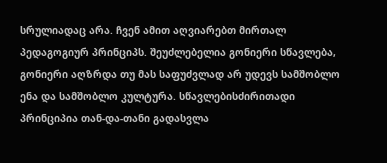სრულიადაც არა. ჩვენ ამით აღვიარებთ მირთალ პედაგოგიურ პრინციპს. შეუძლებელია გონიერი სწავლება, გონიერი აღზრდა თუ მას საფუძვლად არ უდევს სამშობლო ენა და სამშობლო კულტურა. სწავლებისძირითადი პრინციპია თან-და-თანი გადასვლა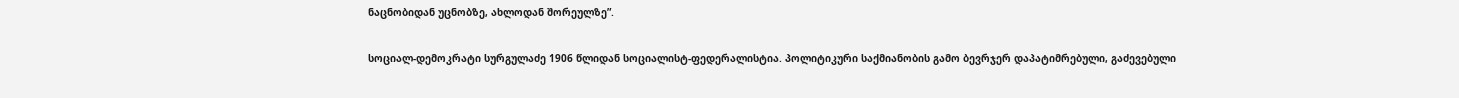ნაცნობიდან უცნობზე, ახლოდან შორეულზე”.

სოციალ-დემოკრატი სურგულაძე 1906 წლიდან სოციალისტ-ფედერალისტია. პოლიტიკური საქმიანობის გამო ბევრჯერ დაპატიმრებული, გაძევებული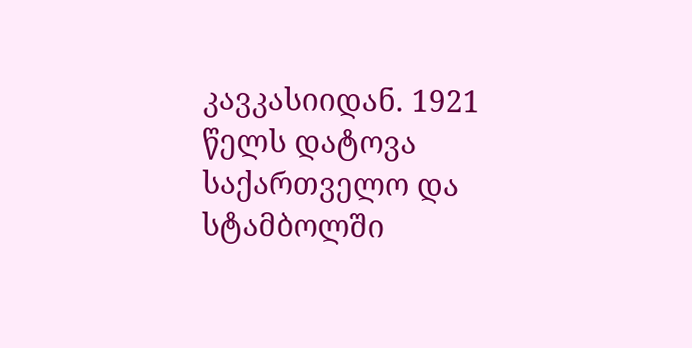კავკასიიდან. 1921 წელს დატოვა საქართველო და სტამბოლში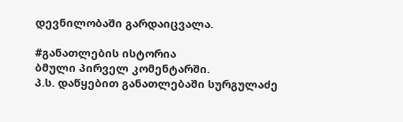დევნილობაში გარდაიცვალა.

#განათლების ისტორია
ბმული პირველ კომენტარში.
პ.ს. დაწყებით განათლებაში სურგულაძე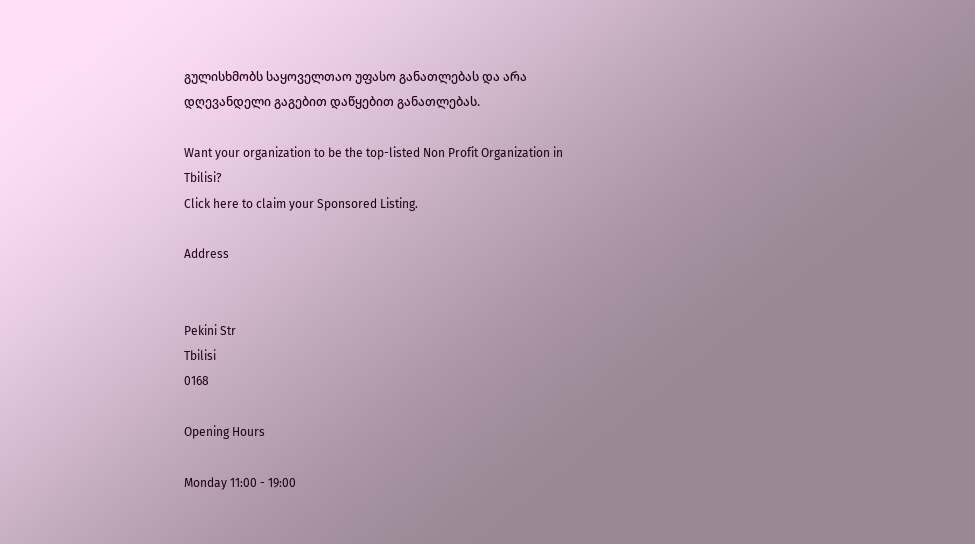გულისხმობს საყოველთაო უფასო განათლებას და არა დღევანდელი გაგებით დაწყებით განათლებას.

Want your organization to be the top-listed Non Profit Organization in Tbilisi?
Click here to claim your Sponsored Listing.

Address


Pekini Str
Tbilisi
0168

Opening Hours

Monday 11:00 - 19:00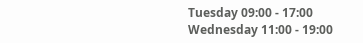Tuesday 09:00 - 17:00
Wednesday 11:00 - 19:00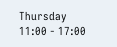Thursday 11:00 - 17:00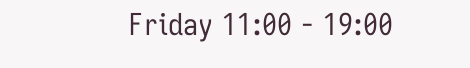Friday 11:00 - 19:00